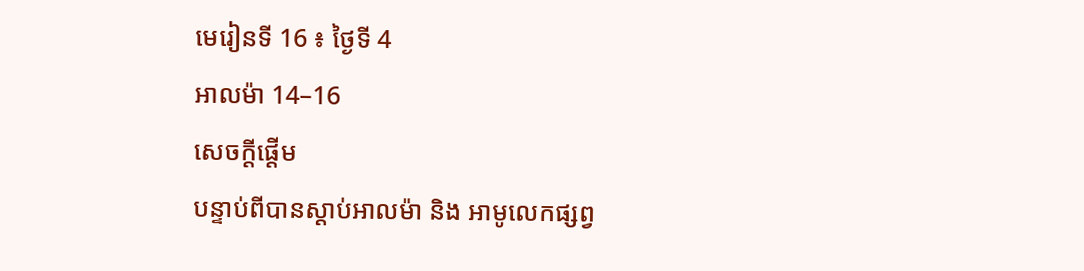មេរៀនទី 16 ៖ ថ្ងៃទី 4
អាលម៉ា 14–16
សេចក្តីផ្ដើម
បន្ទាប់ពីបានស្ដាប់អាលម៉ា និង អាមូលេកផ្សព្វ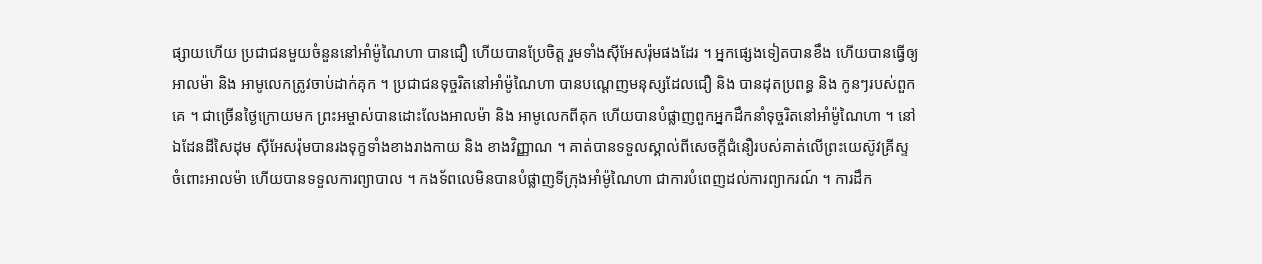ផ្សាយហើយ ប្រជាជនមួយចំនួននៅអាំម៉ូណៃហា បានជឿ ហើយបានប្រែចិត្ត រួមទាំងស៊ីអែសរ៉ុមផងដែរ ។ អ្នកផ្សេងទៀតបានខឹង ហើយបានធ្វើឲ្យអាលម៉ា និង អាមូលេកត្រូវចាប់ដាក់គុក ។ ប្រជាជនទុច្ចរិតនៅអាំម៉ូណៃហា បានបណ្ដេញមនុស្សដែលជឿ និង បានដុតប្រពន្ធ និង កូនៗរបស់ពួកគេ ។ ជាច្រើនថ្ងៃក្រោយមក ព្រះអម្ចាស់បានដោះលែងអាលម៉ា និង អាមូលេកពីគុក ហើយបានបំផ្លាញពួកអ្នកដឹកនាំទុច្ចរិតនៅអាំម៉ូណៃហា ។ នៅឯដែនដីសៃដុម ស៊ីអែសរ៉ុមបានរងទុក្ខទាំងខាងរាងកាយ និង ខាងវិញ្ញាណ ។ គាត់បានទទួលស្គាល់ពីសេចក្ដីជំនឿរបស់គាត់លើព្រះយេស៊ូវគ្រីស្ទ ចំពោះអាលម៉ា ហើយបានទទួលការព្យាបាល ។ កងទ័ពលេមិនបានបំផ្លាញទីក្រុងអាំម៉ូណៃហា ជាការបំពេញដល់ការព្យាករណ៍ ។ ការដឹក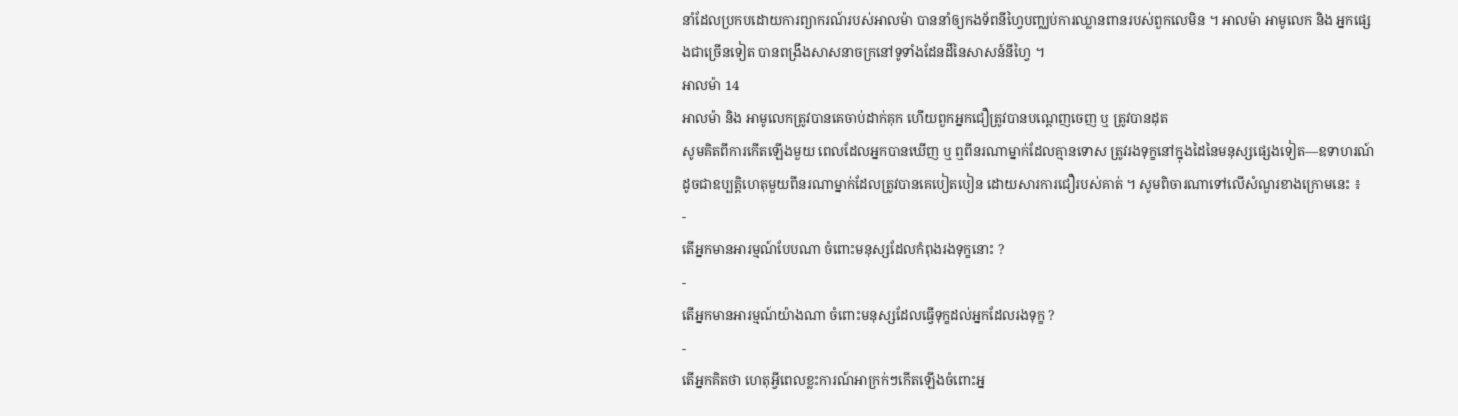នាំដែលប្រកបដោយការព្យាករណ៍របស់អាលម៉ា បាននាំឲ្យកងទ័ពនីហ្វៃបញ្ឈប់ការឈ្លានពានរបស់ពួកលេមិន ។ អាលម៉ា អាមូលេក និង អ្នកផ្សេងជាច្រើនទៀត បានពង្រឹងសាសនាចក្រនៅទូទាំងដែនដីនៃសាសន៍នីហ្វៃ ។
អាលម៉ា 14
អាលម៉ា និង អាមូលេកត្រូវបានគេចាប់ដាក់គុក ហើយពួកអ្នកជឿត្រូវបានបណ្ដេញចេញ ឬ ត្រូវបានដុត
សូមគិតពីការកើតឡើងមួយ ពេលដែលអ្នកបានឃើញ ឬ ឮពីនរណាម្នាក់ដែលគ្មានទោស ត្រូវរងទុក្ខនៅក្នុងដៃនៃមនុស្សផ្សេងទៀត—ឧទាហរណ៍ ដូចជាឧប្បត្តិហេតុមួយពីនរណាម្នាក់ដែលត្រូវបានគេបៀតបៀន ដោយសារការជឿរបស់គាត់ ។ សូមពិចារណាទៅលើសំណួរខាងក្រោមនេះ ៖
-
តើអ្នកមានអារម្មណ៍បែបណា ចំពោះមនុស្សដែលកំពុងរងទុក្ខនោះ ?
-
តើអ្នកមានអារម្មណ៍យ៉ាងណា ចំពោះមនុស្សដែលធ្វើទុក្ខដល់អ្នកដែលរងទុក្ខ ?
-
តើអ្នកគិតថា ហេតុអ្វីពេលខ្លះការណ៍អាក្រក់ៗកើតឡើងចំពោះអ្ន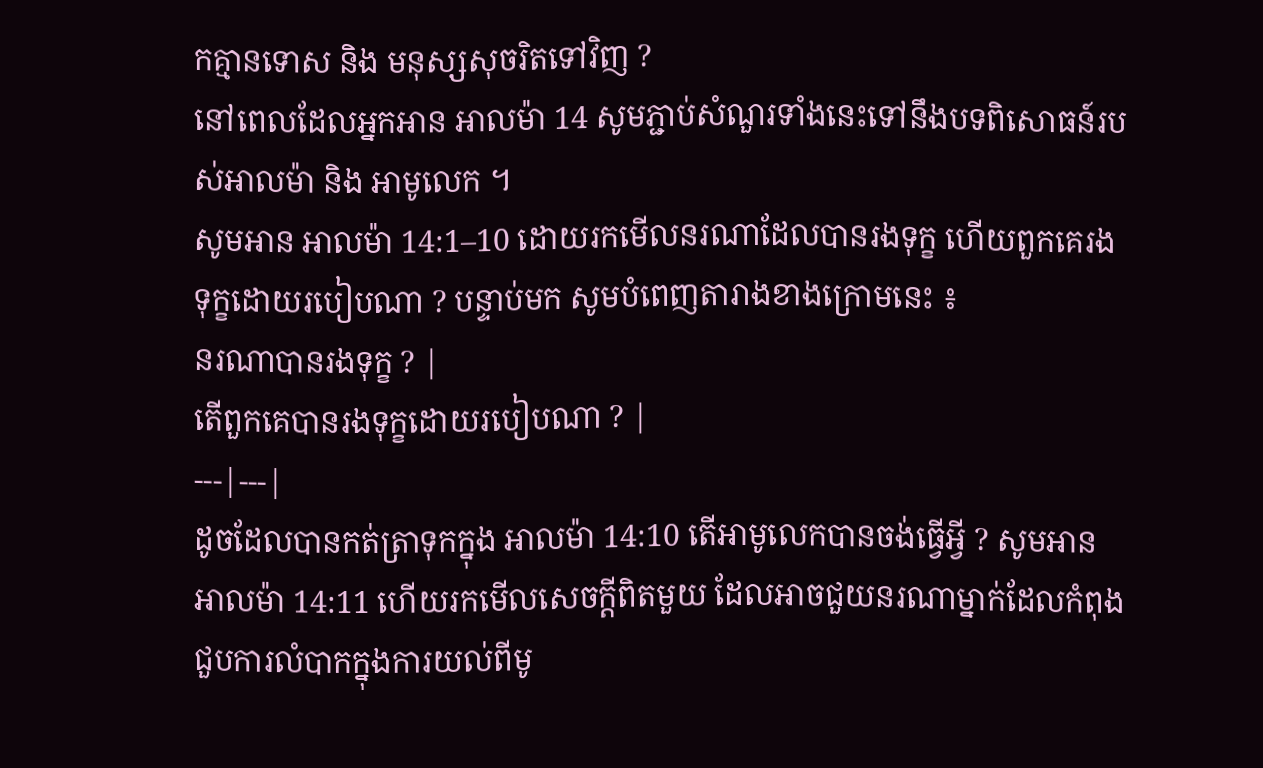កគ្មានទោស និង មនុស្សសុចរិតទៅវិញ ?
នៅពេលដែលអ្នកអាន អាលម៉ា 14 សូមភ្ជាប់សំណួរទាំងនេះទៅនឹងបទពិសោធន៍របស់អាលម៉ា និង អាមូលេក ។
សូមអាន អាលម៉ា 14:1–10 ដោយរកមើលនរណាដែលបានរងទុក្ខ ហើយពួកគេរងទុក្ខដោយរបៀបណា ? បន្ទាប់មក សូមបំពេញតារាងខាងក្រោមនេះ ៖
នរណាបានរងទុក្ខ ? |
តើពួកគេបានរងទុក្ខដោយរបៀបណា ? |
---|---|
ដូចដែលបានកត់ត្រាទុកក្នុង អាលម៉ា 14:10 តើអាមូលេកបានចង់ធ្វើអ្វី ? សូមអាន អាលម៉ា 14:11 ហើយរកមើលសេចក្ដីពិតមួយ ដែលអាចជួយនរណាម្នាក់ដែលកំពុងជួបការលំបាកក្នុងការយល់ពីមូ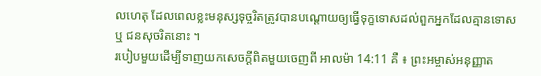លហេតុ ដែលពេលខ្លះមនុស្សទុច្ចរិតត្រូវបានបណ្ដោយឲ្យធ្វើទុក្ខទោសដល់ពួកអ្នកដែលគ្មានទោស ឬ ជនសុចរិតនោះ ។
របៀបមួយដើម្បីទាញយកសេចក្ដីពិតមួយចេញពី អាលម៉ា 14:11 គឺ ៖ ព្រះអម្ចាស់អនុញ្ញាត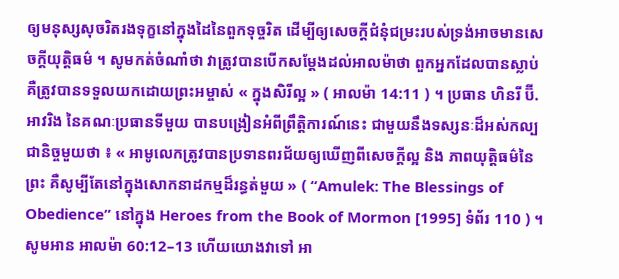ឲ្យមនុស្សសុចរិតរងទុក្ខនៅក្នុងដៃនៃពួកទុច្ចរិត ដើម្បីឲ្យសេចក្ដីជំនុំជម្រះរបស់ទ្រង់អាចមានសេចក្តីយុត្តិធម៌ ។ សូមកត់ចំណាំថា វាត្រូវបានបើកសម្ដែងដល់អាលម៉ាថា ពួកអ្នកដែលបានស្លាប់ គឺត្រូវបានទទួលយកដោយព្រះអម្ចាស់ « ក្នុងសិរីល្អ » ( អាលម៉ា 14:11 ) ។ ប្រធាន ហិនរី ប៊ី. អាវរិង នៃគណៈប្រធានទីមួយ បានបង្រៀនអំពីព្រឹត្តិការណ៍នេះ ជាមួយនឹងទស្សនៈដ៏អស់កល្បជានិច្ចមួយថា ៖ « អាមូលេកត្រូវបានប្រទានពរជ័យឲ្យឃើញពីសេចក្ដីល្អ និង ភាពយុត្តិធម៌នៃព្រះ គឺសូម្បីតែនៅក្នុងសោកនាដកម្មដ៏រន្ធត់មួយ » ( “Amulek: The Blessings of Obedience” នៅក្នុង Heroes from the Book of Mormon [1995] ទំព័រ 110 ) ។
សូមអាន អាលម៉ា 60:12–13 ហើយយោងវាទៅ អា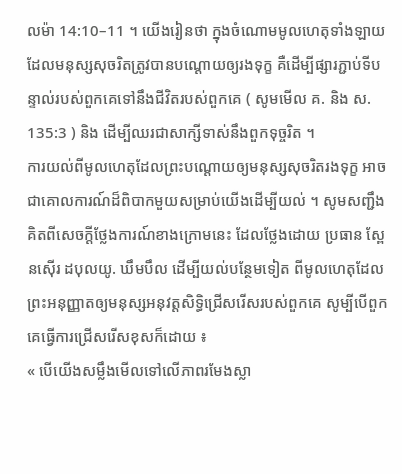លម៉ា 14:10–11 ។ យើងរៀនថា ក្នុងចំណោមមូលហេតុទាំងឡាយ ដែលមនុស្សសុចរិតត្រូវបានបណ្ដោយឲ្យរងទុក្ខ គឺដើម្បីផ្សារភ្ជាប់ទីបន្ទាល់របស់ពួកគេទៅនឹងជីវិតរបស់ពួកគេ ( សូមមើល គ. និង ស. 135:3 ) និង ដើម្បីឈរជាសាក្សីទាស់នឹងពួកទុច្ចរិត ។
ការយល់ពីមូលហេតុដែលព្រះបណ្ដោយឲ្យមនុស្សសុចរិតរងទុក្ខ អាចជាគោលការណ៍ដ៏ពិបាកមួយសម្រាប់យើងដើម្បីយល់ ។ សូមសញ្ជឹងគិតពីសេចក្ដីថ្លែងការណ៍ខាងក្រោមនេះ ដែលថ្លែងដោយ ប្រធាន ស្ពែនស៊ើរ ដបុលយូ. ឃឹមបឹល ដើម្បីយល់បន្ថែមទៀត ពីមូលហេតុដែលព្រះអនុញ្ញាតឲ្យមនុស្សអនុវត្តសិទ្ធិជ្រើសរើសរបស់ពួកគេ សូម្បីបើពួកគេធ្វើការជ្រើសរើសខុសក៏ដោយ ៖
« បើយើងសម្លឹងមើលទៅលើភាពរមែងស្លា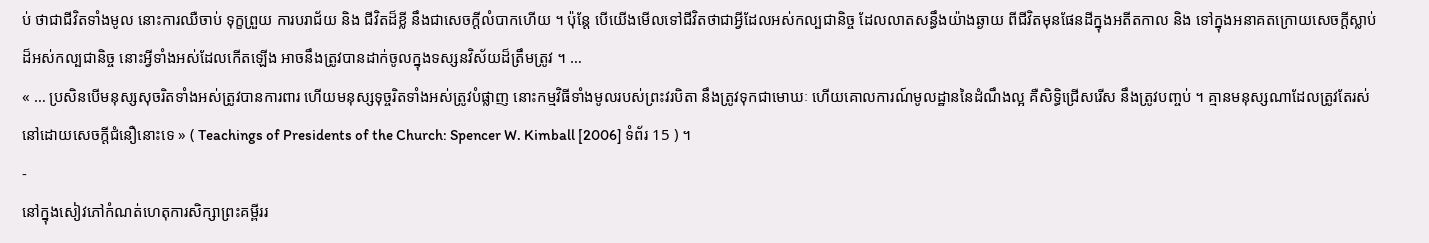ប់ ថាជាជីវិតទាំងមូល នោះការឈឺចាប់ ទុក្ខព្រួយ ការបរាជ័យ និង ជីវិតដ៏ខ្លី នឹងជាសេចក្ដីលំបាកហើយ ។ ប៉ុន្តែ បើយើងមើលទៅជីវិតថាជាអ្វីដែលអស់កល្បជានិច្ច ដែលលាតសន្ធឹងយ៉ាងឆ្ងាយ ពីជីវិតមុនផែនដីក្នុងអតីតកាល និង ទៅក្នុងអនាគតក្រោយសេចក្ដីស្លាប់ដ៏អស់កល្បជានិច្ច នោះអ្វីទាំងអស់ដែលកើតឡើង អាចនឹងត្រូវបានដាក់ចូលក្នុងទស្សនវិស័យដ៏ត្រឹមត្រូវ ។ …
« … ប្រសិនបើមនុស្សសុចរិតទាំងអស់ត្រូវបានការពារ ហើយមនុស្សទុច្ចរិតទាំងអស់ត្រូវបំផ្លាញ នោះកម្មវិធីទាំងមូលរបស់ព្រះវរបិតា នឹងត្រូវទុកជាមោឃៈ ហើយគោលការណ៍មូលដ្ឋាននៃដំណឹងល្អ គឺសិទ្ធិជ្រើសរើស នឹងត្រូវបញ្ចប់ ។ គ្មានមនុស្សណាដែលត្រូវតែរស់នៅដោយសេចក្ដីជំនឿនោះទេ » ( Teachings of Presidents of the Church: Spencer W. Kimball [2006] ទំព័រ 15 ) ។
-
នៅក្នុងសៀវភៅកំណត់ហេតុការសិក្សាព្រះគម្ពីររ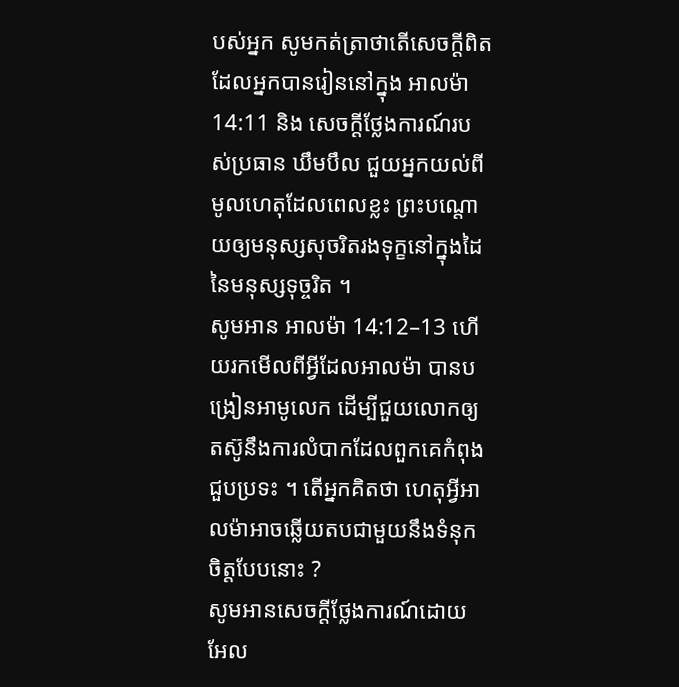បស់អ្នក សូមកត់ត្រាថាតើសេចក្ដីពិតដែលអ្នកបានរៀននៅក្នុង អាលម៉ា 14:11 និង សេចក្ដីថ្លែងការណ៍របស់ប្រធាន ឃឹមបឹល ជួយអ្នកយល់ពីមូលហេតុដែលពេលខ្លះ ព្រះបណ្ដោយឲ្យមនុស្សសុចរិតរងទុក្ខនៅក្នុងដៃនៃមនុស្សទុច្ចរិត ។
សូមអាន អាលម៉ា 14:12–13 ហើយរកមើលពីអ្វីដែលអាលម៉ា បានបង្រៀនអាមូលេក ដើម្បីជួយលោកឲ្យតស៊ូនឹងការលំបាកដែលពួកគេកំពុងជួបប្រទះ ។ តើអ្នកគិតថា ហេតុអ្វីអាលម៉ាអាចឆ្លើយតបជាមួយនឹងទំនុកចិត្តបែបនោះ ?
សូមអានសេចក្ដីថ្លែងការណ៍ដោយ អែល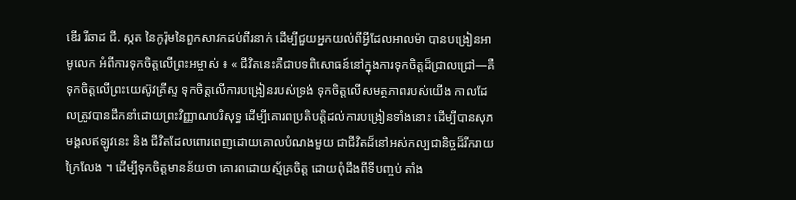ឌើរ រីឆាដ ជី. ស្កត នៃកូរ៉ុមនៃពួកសាវកដប់ពីរនាក់ ដើម្បីជួយអ្នកយល់ពីអ្វីដែលអាលម៉ា បានបង្រៀនអាមូលេក អំពីការទុកចិត្តលើព្រះអម្ចាស់ ៖ « ជីវិតនេះគឺជាបទពិសោធន៍នៅក្នុងការទុកចិត្តដ៏ជ្រាលជ្រៅ—គឺទុកចិត្តលើព្រះយេស៊ូវគ្រីស្ទ ទុកចិត្តលើការបង្រៀនរបស់ទ្រង់ ទុកចិត្តលើសមត្ថភាពរបស់យើង កាលដែលត្រូវបានដឹកនាំដោយព្រះវិញ្ញាណបរិសុទ្ធ ដើម្បីគោរពប្រតិបត្តិដល់ការបង្រៀនទាំងនោះ ដើម្បីបានសុភមង្គលឥឡូវនេះ និង ជីវិតដែលពោរពេញដោយគោលបំណងមួយ ជាជីវិតដ៏នៅអស់កល្បជានិច្ចដ៏រីករាយក្រៃលែង ។ ដើម្បីទុកចិត្តមានន័យថា គោរពដោយស្ម័គ្រចិត្ត ដោយពុំដឹងពីទីបញ្ចប់ តាំង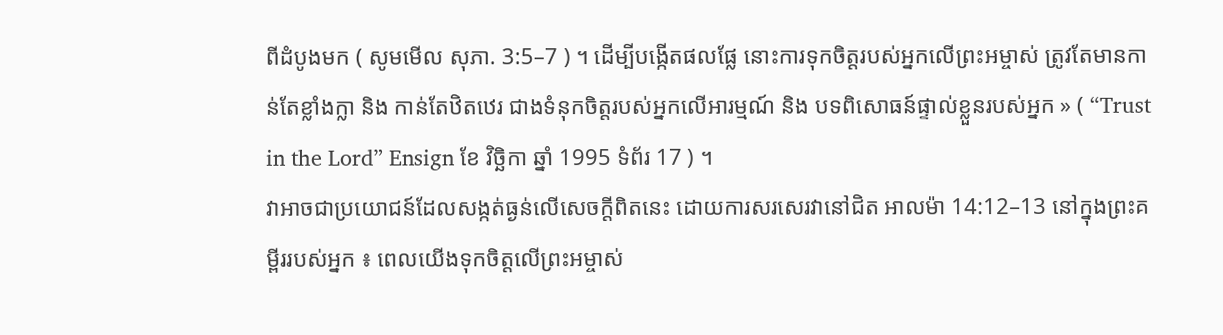ពីដំបូងមក ( សូមមើល សុភា. 3:5–7 ) ។ ដើម្បីបង្កើតផលផ្លែ នោះការទុកចិត្តរបស់អ្នកលើព្រះអម្ចាស់ ត្រូវតែមានកាន់តែខ្លាំងក្លា និង កាន់តែឋិតឋេរ ជាងទំនុកចិត្តរបស់អ្នកលើអារម្មណ៍ និង បទពិសោធន៍ផ្ទាល់ខ្លួនរបស់អ្នក » ( “Trust in the Lord” Ensign ខែ វិច្ឆិកា ឆ្នាំ 1995 ទំព័រ 17 ) ។
វាអាចជាប្រយោជន៍ដែលសង្កត់ធ្ងន់លើសេចក្ដីពិតនេះ ដោយការសរសេរវានៅជិត អាលម៉ា 14:12–13 នៅក្នុងព្រះគម្ពីររបស់អ្នក ៖ ពេលយើងទុកចិត្តលើព្រះអម្ចាស់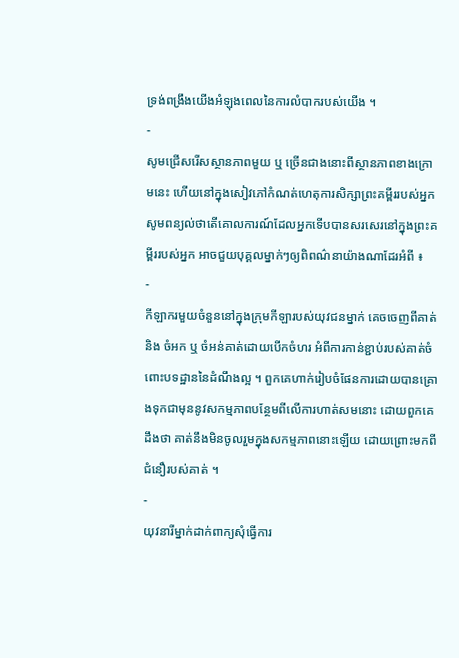ទ្រង់ពង្រឹងយើងអំឡុងពេលនៃការលំបាករបស់យើង ។
-
សូមជ្រើសរើសស្ថានភាពមួយ ឬ ច្រើនជាងនោះពីស្ថានភាពខាងក្រោមនេះ ហើយនៅក្នុងសៀវភៅកំណត់ហេតុការសិក្សាព្រះគម្ពីររបស់អ្នក សូមពន្យល់ថាតើគោលការណ៍ដែលអ្នកទើបបានសរសេរនៅក្នុងព្រះគម្ពីររបស់អ្នក អាចជួយបុគ្គលម្នាក់ៗឲ្យពិពណ៌នាយ៉ាងណាដែរអំពី ៖
-
កីឡាករមួយចំនួននៅក្នុងក្រុមកីឡារបស់យុវជនម្នាក់ គេចចេញពីគាត់ និង ចំអក ឬ ចំអន់គាត់ដោយបើកចំហរ អំពីការកាន់ខ្ជាប់របស់គាត់ចំពោះបទដ្ឋាននៃដំណឹងល្អ ។ ពួកគេហាក់រៀបចំផែនការដោយបានគ្រោងទុកជាមុននូវសកម្មភាពបន្ថែមពីលើការហាត់សមនោះ ដោយពួកគេដឹងថា គាត់នឹងមិនចូលរួមក្នុងសកម្មភាពនោះឡើយ ដោយព្រោះមកពីជំនឿរបស់គាត់ ។
-
យុវនារីម្នាក់ដាក់ពាក្យសុំធ្វើការ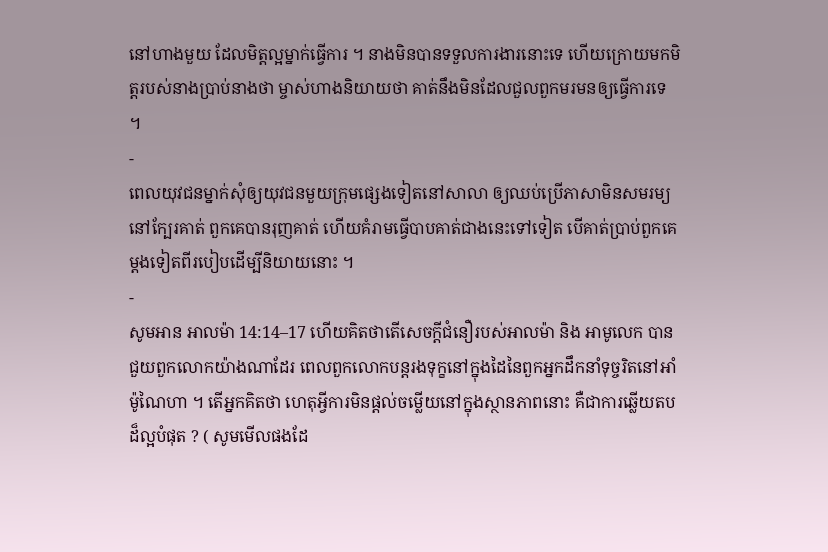នៅហាងមួយ ដែលមិត្តល្អម្នាក់ធ្វើការ ។ នាងមិនបានទទួលការងារនោះទេ ហើយក្រោយមកមិត្តរបស់នាងប្រាប់នាងថា ម្ចាស់ហាងនិយាយថា គាត់នឹងមិនដែលជួលពួកមរមនឲ្យធ្វើការទេ ។
-
ពេលយុវជនម្នាក់សុំឲ្យយុវជនមួយក្រុមផ្សេងទៀតនៅសាលា ឲ្យឈប់ប្រើភាសាមិនសមរម្យនៅក្បែរគាត់ ពួកគេបានរុញគាត់ ហើយគំរាមធ្វើបាបគាត់ជាងនេះទៅទៀត បើគាត់ប្រាប់ពួកគេម្ដងទៀតពីរបៀបដើម្បីនិយាយនោះ ។
-
សូមអាន អាលម៉ា 14:14–17 ហើយគិតថាតើសេចក្ដីជំនឿរបស់អាលម៉ា និង អាមូលេក បានជួយពួកលោកយ៉ាងណាដែរ ពេលពួកលោកបន្តរងទុក្ខនៅក្នុងដៃនៃពួកអ្នកដឹកនាំទុច្ចរិតនៅអាំម៉ូណៃហា ។ តើអ្នកគិតថា ហេតុអ្វីការមិនផ្ដល់ចម្លើយនៅក្នុងស្ថានភាពនោះ គឺជាការឆ្លើយតបដ៏ល្អបំផុត ? ( សូមមើលផងដែ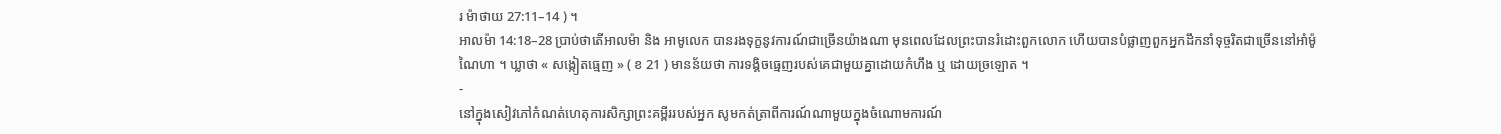រ ម៉ាថាយ 27:11–14 ) ។
អាលម៉ា 14:18–28 ប្រាប់ថាតើអាលម៉ា និង អាមូលេក បានរងទុក្ខនូវការណ៍ជាច្រើនយ៉ាងណា មុនពេលដែលព្រះបានរំដោះពួកលោក ហើយបានបំផ្លាញពួកអ្នកដឹកនាំទុច្ចរិតជាច្រើននៅអាំម៉ូណៃហា ។ ឃ្លាថា « សង្កៀតធ្មេញ » ( ខ 21 ) មានន័យថា ការទង្គិចធ្មេញរបស់គេជាមួយគ្នាដោយកំហឹង ឬ ដោយច្រឡោត ។
-
នៅក្នុងសៀវភៅកំណត់ហេតុការសិក្សាព្រះគម្ពីររបស់អ្នក សូមកត់ត្រាពីការណ៍ណាមួយក្នុងចំណោមការណ៍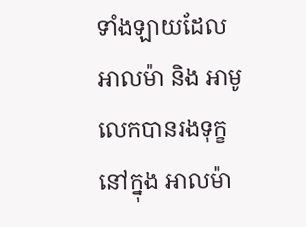ទាំងឡាយដែលអាលម៉ា និង អាមូលេកបានរងទុក្ខ នៅក្នុង អាលម៉ា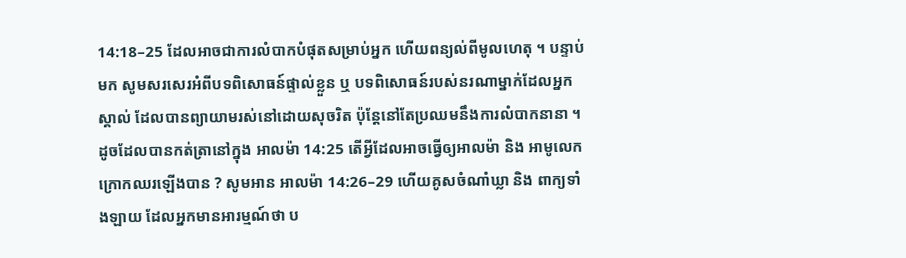14:18–25 ដែលអាចជាការលំបាកបំផុតសម្រាប់អ្នក ហើយពន្យល់ពីមូលហេតុ ។ បន្ទាប់មក សូមសរសេរអំពីបទពិសោធន៍ផ្ទាល់ខ្លួន ឬ បទពិសោធន៍របស់នរណាម្នាក់ដែលអ្នកស្គាល់ ដែលបានព្យាយាមរស់នៅដោយសុចរិត ប៉ុន្តែនៅតែប្រឈមនឹងការលំបាកនានា ។
ដូចដែលបានកត់ត្រានៅក្នុង អាលម៉ា 14:25 តើអ្វីដែលអាចធ្វើឲ្យអាលម៉ា និង អាមូលេក ក្រោកឈរឡើងបាន ? សូមអាន អាលម៉ា 14:26–29 ហើយគូសចំណាំឃ្លា និង ពាក្យទាំងឡាយ ដែលអ្នកមានអារម្មណ៍ថា ប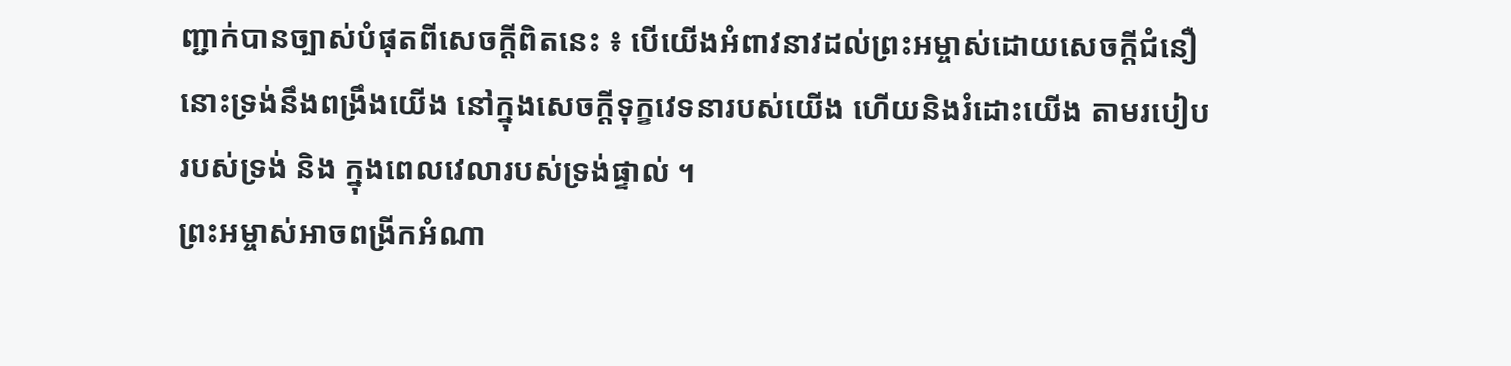ញ្ជាក់បានច្បាស់បំផុតពីសេចក្ដីពិតនេះ ៖ បើយើងអំពាវនាវដល់ព្រះអម្ចាស់ដោយសេចក្ដីជំនឿ នោះទ្រង់នឹងពង្រឹងយើង នៅក្នុងសេចក្ដីទុក្ខវេទនារបស់យើង ហើយនិងរំដោះយើង តាមរបៀបរបស់ទ្រង់ និង ក្នុងពេលវេលារបស់ទ្រង់ផ្ទាល់ ។
ព្រះអម្ចាស់អាចពង្រីកអំណា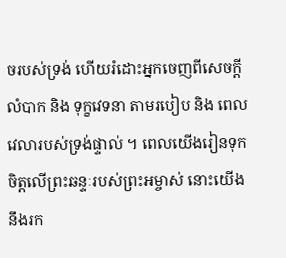ចរបស់ទ្រង់ ហើយរំដោះអ្នកចេញពីសេចក្ដីលំបាក និង ទុក្ខវេទនា តាមរបៀប និង ពេលវេលារបស់ទ្រង់ផ្ទាល់ ។ ពេលយើងរៀនទុកចិត្តលើព្រះឆន្ទៈរបស់ព្រះអម្ចាស់ នោះយើងនឹងរក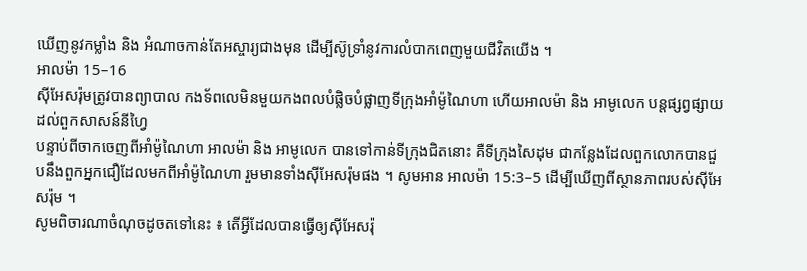ឃើញនូវកម្លាំង និង អំណាចកាន់តែអស្ចារ្យជាងមុន ដើម្បីស៊ូទ្រាំនូវការលំបាកពេញមួយជីវិតយើង ។
អាលម៉ា 15–16
ស៊ីអែសរ៉ុមត្រូវបានព្យាបាល កងទ័ពលេមិនមួយកងពលបំផ្លិចបំផ្លាញទីក្រុងអាំម៉ូណៃហា ហើយអាលម៉ា និង អាមូលេក បន្តផ្សព្វផ្សាយដល់ពួកសាសន៍នីហ្វៃ
បន្ទាប់ពីចាកចេញពីអាំម៉ូណៃហា អាលម៉ា និង អាមូលេក បានទៅកាន់ទីក្រុងជិតនោះ គឺទីក្រុងសៃដុម ជាកន្លែងដែលពួកលោកបានជួបនឹងពួកអ្នកជឿដែលមកពីអាំម៉ូណៃហា រួមមានទាំងស៊ីអែសរ៉ុមផង ។ សូមអាន អាលម៉ា 15:3–5 ដើម្បីឃើញពីស្ថានភាពរបស់ស៊ីអែសរ៉ុម ។
សូមពិចារណាចំណុចដូចតទៅនេះ ៖ តើអ្វីដែលបានធ្វើឲ្យស៊ីអែសរ៉ុ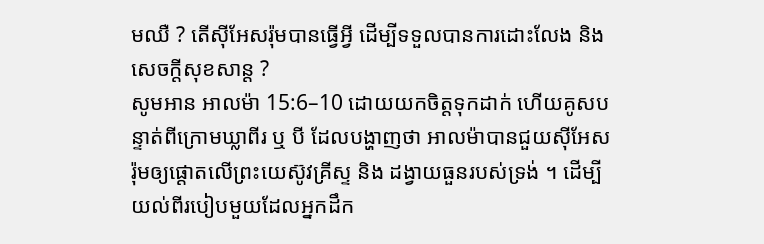មឈឺ ? តើស៊ីអែសរ៉ុមបានធ្វើអ្វី ដើម្បីទទួលបានការដោះលែង និង សេចក្ដីសុខសាន្ត ?
សូមអាន អាលម៉ា 15:6–10 ដោយយកចិត្តទុកដាក់ ហើយគូសបន្ទាត់ពីក្រោមឃ្លាពីរ ឬ បី ដែលបង្ហាញថា អាលម៉ាបានជួយស៊ីអែសរ៉ុមឲ្យផ្ដោតលើព្រះយេស៊ូវគ្រីស្ទ និង ដង្វាយធួនរបស់ទ្រង់ ។ ដើម្បីយល់ពីរបៀបមួយដែលអ្នកដឹក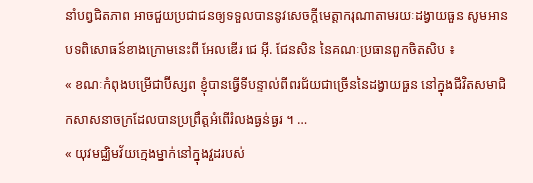នាំបព្វជិតភាព អាចជួយប្រជាជនឲ្យទទួលបាននូវសេចក្ដីមេត្តាករុណាតាមរយៈដង្វាយធួន សូមអានបទពិសោធន៍ខាងក្រោមនេះពី អែលឌើរ ជេ អ៊ី. ជែនសិន នៃគណៈប្រធានពួកចិតសិប ៖
« ខណៈកំពុងបម្រើជាប៊ីស្សព ខ្ញុំបានធ្វើទីបន្ទាល់ពីពរជ័យជាច្រើននៃដង្វាយធួន នៅក្នុងជីវិតសមាជិកសាសនាចក្រដែលបានប្រព្រឹត្តអំពើរំលងធ្ងន់ធ្ងរ ។ …
« យុវមជ្ឈិមវ័យក្មេងម្នាក់នៅក្នុងវួដរបស់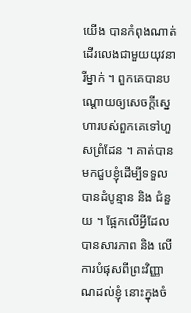យើង បានកំពុងណាត់ដើរលេងជាមួយយុវនារីម្នាក់ ។ ពួកគេបានបណ្ដោយឲ្យសេចក្ដីស្នេហារបស់ពួកគេទៅហួសព្រំដែន ។ គាត់បានមកជួបខ្ញុំដើម្បីទទួលបានដំបូន្មាន និង ជំនួយ ។ ផ្អែកលើអ្វីដែលបានសារភាព និង លើការបំផុសពីព្រះវិញ្ញាណដល់ខ្ញុំ នោះក្នុងចំ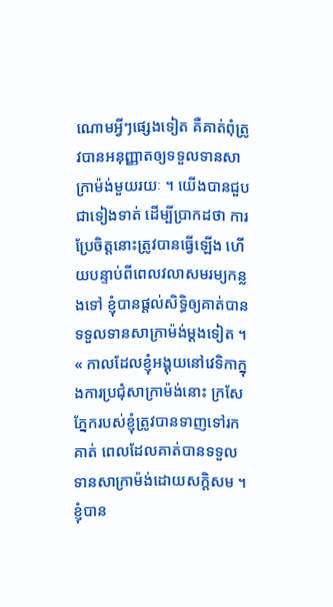ណោមអ្វីៗផ្សេងទៀត គឺគាត់ពុំត្រូវបានអនុញ្ញាតឲ្យទទួលទានសាក្រាម៉ង់មួយរយៈ ។ យើងបានជួបជាទៀងទាត់ ដើម្បីប្រាកដថា ការប្រែចិត្តនោះត្រូវបានធ្វើឡើង ហើយបន្ទាប់ពីពេលវលាសមរម្យកន្លងទៅ ខ្ញុំបានផ្ដល់សិទ្ធិឲ្យគាត់បានទទួលទានសាក្រាម៉ង់ម្ដងទៀត ។
« កាលដែលខ្ញុំអង្គុយនៅវេទិកាក្នុងការប្រជុំសាក្រាម៉ង់នោះ ក្រសែភ្នែករបស់ខ្ញុំត្រូវបានទាញទៅរកគាត់ ពេលដែលគាត់បានទទួលទានសាក្រាម៉ង់ដោយសក្ដិសម ។ ខ្ញុំបាន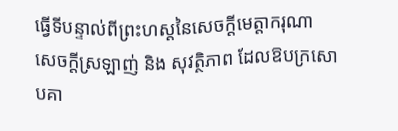ធ្វើទីបន្ទាល់ពីព្រះហស្ដនៃសេចក្ដីមេត្តាករុណា សេចក្ដីស្រឡាញ់ និង សុវត្ថិភាព ដែលឱបក្រសោបគា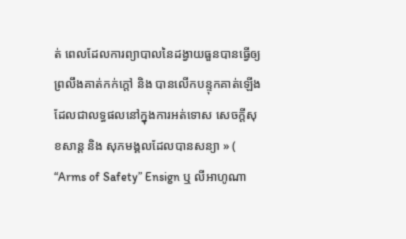ត់ ពេលដែលការព្យាបាលនៃដង្វាយធួនបានធ្វើឲ្យព្រលឹងគាត់កក់ក្ដៅ និង បានលើកបន្ទុកគាត់ឡើង ដែលជាលទ្ធផលនៅក្នុងការអត់ទោស សេចក្ដីសុខសាន្ត និង សុភមង្គលដែលបានសន្យា » ( “Arms of Safety” Ensign ឬ លីអាហូណា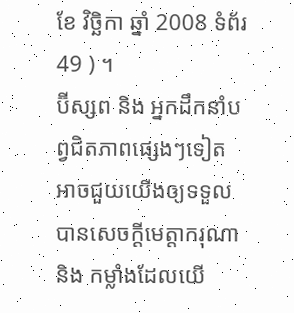ខែ វិច្ឆិកា ឆ្នាំ 2008 ទំព័រ 49 ) ។
ប៊ីស្សព និង អ្នកដឹកនាំបព្វជិតភាពផ្សេងៗទៀត អាចជួយយើងឲ្យទទួលបានសេចក្ដីមេត្តាករុណា និង កម្លាំងដែលយើ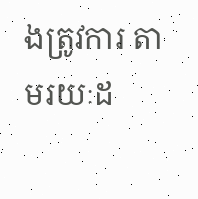ងត្រូវការ តាមរយៈដ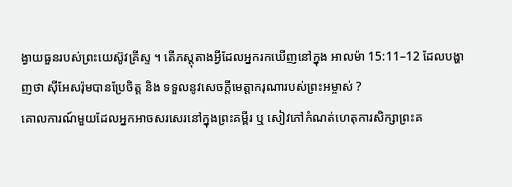ង្វាយធួនរបស់ព្រះយេស៊ូវគ្រីស្ទ ។ តើភស្ដុតាងអ្វីដែលអ្នករកឃើញនៅក្នុង អាលម៉ា 15:11–12 ដែលបង្ហាញថា ស៊ីអែសរ៉ុមបានប្រែចិត្ត និង ទទួលនូវសេចក្ដីមេត្តាករុណារបស់ព្រះអម្ចាស់ ?
គោលការណ៍មួយដែលអ្នកអាចសរសេរនៅក្នុងព្រះគម្ពីរ ឬ សៀវភៅកំណត់ហេតុការសិក្សាព្រះគ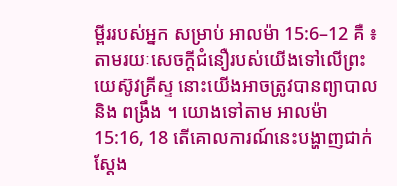ម្ពីររបស់អ្នក សម្រាប់ អាលម៉ា 15:6–12 គឺ ៖ តាមរយៈសេចក្ដីជំនឿរបស់យើងទៅលើព្រះយេស៊ូវគ្រីស្ទ នោះយើងអាចត្រូវបានព្យាបាល និង ពង្រឹង ។ យោងទៅតាម អាលម៉ា 15:16, 18 តើគោលការណ៍នេះបង្ហាញជាក់ស្ដែង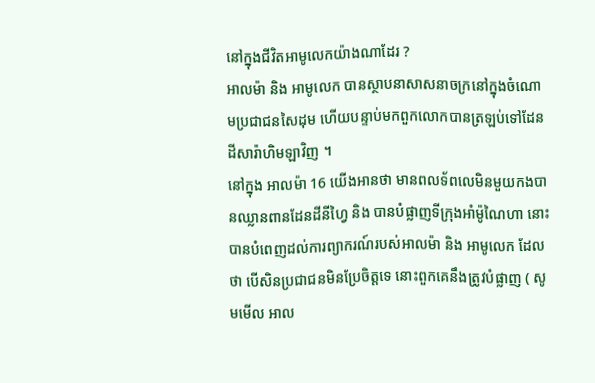នៅក្នុងជីវិតអាមូលេកយ៉ាងណាដែរ ?
អាលម៉ា និង អាមូលេក បានស្ថាបនាសាសនាចក្រនៅក្នុងចំណោមប្រជាជនសៃដុម ហើយបន្ទាប់មកពួកលោកបានត្រឡប់ទៅដែនដីសារ៉ាហិមឡាវិញ ។
នៅក្នុង អាលម៉ា 16 យើងអានថា មានពលទ័ពលេមិនមួយកងបានឈ្លានពានដែនដីនីហ្វៃ និង បានបំផ្លាញទីក្រុងអាំម៉ូណៃហា នោះបានបំពេញដល់ការព្យាករណ៍របស់អាលម៉ា និង អាមូលេក ដែលថា បើសិនប្រជាជនមិនប្រែចិត្តទេ នោះពួកគេនឹងត្រូវបំផ្លាញ ( សូមមើល អាល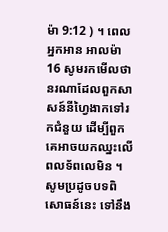ម៉ា 9:12 ) ។ ពេលអ្នកអាន អាលម៉ា 16 សូមរកមើលថា នរណាដែលពួកសាសន៍នីហ្វៃងាកទៅរកជំនួយ ដើម្បីពួកគេអាចយកឈ្នះលើពលទ័ពលេមិន ។ សូមប្រដូចបទពិសោធន៍នេះ ទៅនឹង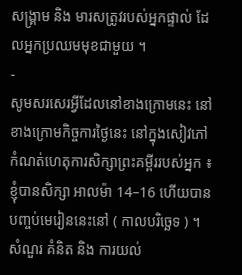សង្គ្រាម និង មារសត្រូវរបស់អ្នកផ្ទាល់ ដែលអ្នកប្រឈមមុខជាមួយ ។
-
សូមសរសេរអ្វីដែលនៅខាងក្រោមនេះ នៅខាងក្រោមកិច្ចការថ្ងៃនេះ នៅក្នុងសៀវភៅកំណត់ហេតុការសិក្សាព្រះគម្ពីររបស់អ្នក ៖
ខ្ញុំបានសិក្សា អាលម៉ា 14–16 ហើយបានបញ្ចប់មេរៀននេះនៅ ( កាលបរិច្ឆេទ ) ។
សំណួរ គំនិត និង ការយល់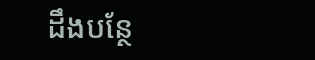ដឹងបន្ថែ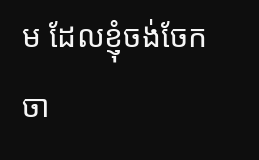ម ដែលខ្ញុំចង់ចែកចា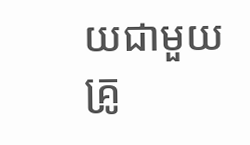យជាមួយគ្រូ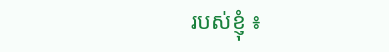របស់ខ្ញុំ ៖